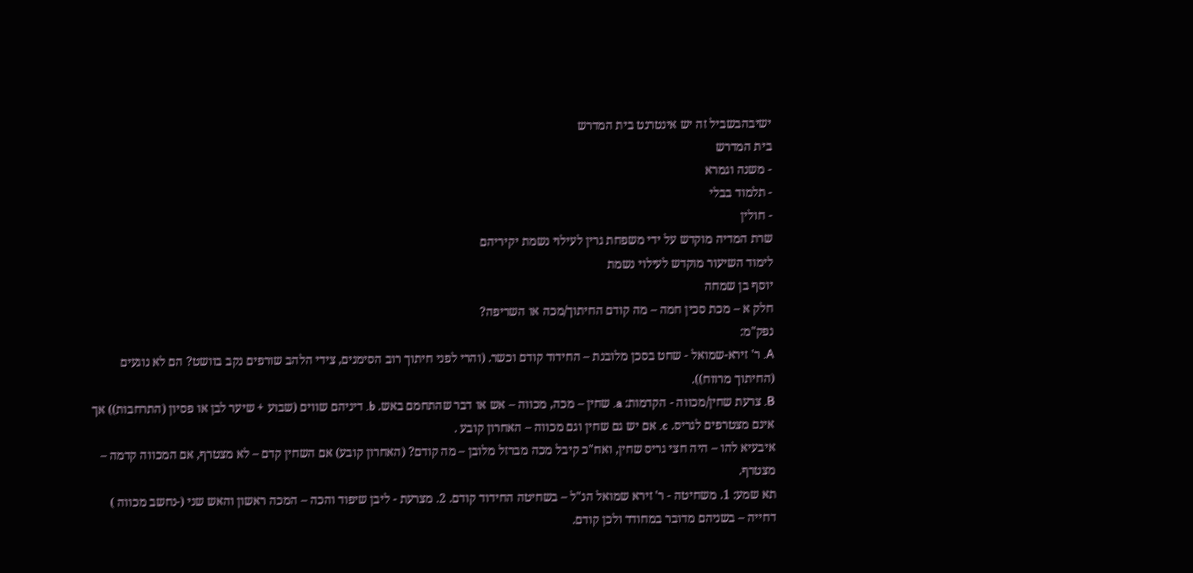ישיבהבשביל זה יש אינטרנט בית המדרש
בית המדרש
- משנה וגמרא
- תלמוד בבלי
- חולין
שרת המדיה מוקדש על ידי משפחת גרין לעילוי נשמת יקיריהם
לימוד השיעור מוקדש לעילוי נשמת
יוסף בן שמחה
חלק א – מכת סכין חמה – מה קודם החיתוך/מכה או השריפה?
נפק"מ:
A. ר' זירא-שמואל - שחט בסכן מלובנת – החידוד קודם וכשר. (והרי לפני חיתוך רוב הסימנים, צידי הלהב שורפים נקב בוושט? הם לא נוגעים (החיתוך מרווח)).
B. צרעת שחין/מכווה - הקדמות: a. שחין – מכה, מכווה – אש או דבר שהתחמם באש. b. דיניהם שווים (שבוע + שיער לבן או פסיון (התרחבות)) אך אינם מצטרפים לגריס. c. אם יש גם שחין וגם מכווה – האחרון קובע .
איבעיא להו – היה חצי גריס שחין, ואח"כ קיבל מכה מברזל מלובן – מה קודם? (האחרון קובע) אם השחין קדם – לא מצטרף, אם המכווה קדמה – מצטרף.
תא שמע: 1. משחיטה - ר' זירא שמואל הנ"ל – בשחיטה החידוד קודם. 2. מצרעת - ליבן שיפוד והכה – המכה ראשון והאש שני (-נחשב מכווה ) דחייה – בשניהם מדובר במחודד ולכן קודם.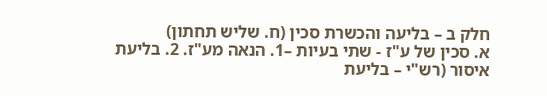חלק ב – בליעה והכשרת סכין (ח. שליש תחתון)
א. סכין של ע"ז - שתי בעיות –1. הנאה מע"ז. 2. בליעת איסור (רש"י – בליעת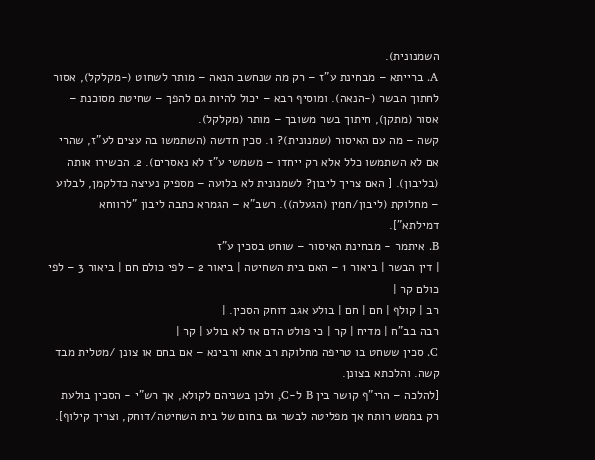השמנונית).
A. ברייתא – מבחינת ע"ז – רק מה שנחשב הנאה – מותר לשחוט (-מקלקל), אסור לחתוך הבשר (-הנאה). ומוסיף רבא – יכול להיות גם להפך – שחיטת מסוכנת – אסור (מתקן), חיתוך בשר משובך – מותר (מקלקל).
קשה – מה עם האיסור (שמנונית)? 1. סכין חדשה (השתמשו בה עצים לע"ז, שהרי אם לא השתמשו כלל אלא רק ייחדו – משמשי ע"ז לא נאסרים). 2. הכשירו אותה (בליבון). [ האם צריך ליבון? לשמנונית לא בלועה – מספיק נעיצה כדלקמן, לבלוע – מחלוקת (ליבון/חמין (הגעלה)). רשב"א – הגמרא כתבה ליבון "לרווחא דמילתא"].
B. איתמר - מבחינת האיסור – שוחט בסכין ע"ז
| דין הבשר | ביאור 1 – האם בית השחיטה | ביאור 2 – לפי כולם חם | ביאור 3 – לפי כולם קר |
רב | קולף | חם | חם | בולע אגב דוחק הסכין. |
רבה בב"ח | מדיח | קר | כי פולט הדם אז לא בולע | קר |
C. סכין ששחט בו טריפה מחלוקת רב אחא ורבינא – אם בחם או צונן /מטלית מבד קשה. והלכתא בצונן.
[להלכה – הרי"ף קושר בין B ל-C, ולכן בשניהם לקולא, אך רש"י - הסכין בולעת רק בממש רותח אך מפליטה לבשר גם בחום של בית השחיטה/דוחק, וצריך קילוף].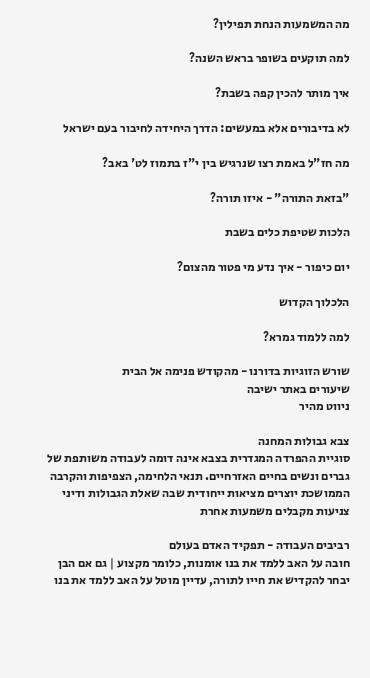מה המשמעות הנחת תפילין?

למה תוקעים בשופר בראש השנה?

איך מותר להכין קפה בשבת?

לא בדיבורים אלא במעשים: הדרך היחידה לחיבור בעם ישראל

מה חז"ל באמת רצו שנרגיש בין י"ז בתמוז לט' באב?

"בזאת התורה" - איזו תורה?

הלכות שטיפת כלים בשבת

יום כיפור - איך נדע מי פטור מהצום?

הלכלוך הקדוש

למה ללמוד גמרא?

שורש הזוגיות בדורנו - מהקודש פנימה אל הבית
שיעורים באתר ישיבה
ניווט מהיר

צבא גבולות המחנה
סוגיית ההפרדה המגדרית בצבא אינה דומה לעבודה משותפת של גברים ונשים בחיים האזרחיים. תנאי הלחימה, הצפיפות והקרבה הממושכת יוצרים מציאות ייחודית שבה שאלת הגבולות ודיני צניעות מקבלים משמעות אחרת

רביבים העבודה - תפקיד האדם בעולם
חובה על האב ללמד את בנו אומנות, כלומר מקצוע | גם אם הבן יבחר להקדיש את חייו לתורה, עדיין מוטל על האב ללמד את בנו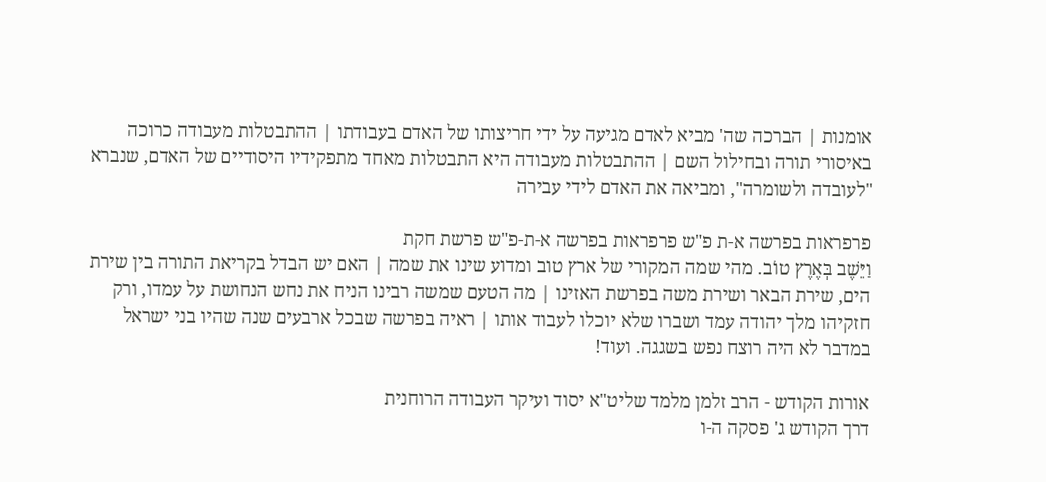אומנות | הברכה שה' מביא לאדם מגיעה על ידי חריצותו של האדם בעבודתו | ההתבטלות מעבודה כרוכה באיסורי תורה ובחילול השם | ההתבטלות מעבודה היא התבטלות מאחד מתפקידיו היסודיים של האדם, שנברא "לעובדה ולשומרה", ומביאה את האדם לידי עבירה

פרפראות בפרשה א-ת פ"ש פרפראות בפרשה א-ת-פ"ש פרשת חקת
וַיֵּשֶׁב בְּאֶרֶץ טוֹב. מהי שמה המקורי של ארץ טוב ומדוע שינו את שמה | האם יש הבדל בקריאת התורה בין שירת הים, שירת הבאר ושירת משה בפרשת האזינו | מה הטעם שמשה רבינו הניח את נחש הנחושת על עמדו, ורק חזקיהו מלך יהודה עמד ושברו שלא יוכלו לעבוד אותו | ראיה בפרשה שבכל ארבעים שנה שהיו בני ישראל במדבר לא היה רוצח נפש בשגגה. ועוד!

אורות הקודש - הרב זלמן מלמד שליט"א יסוד ועיקר העבודה הרוחנית
דרך הקודש ג' פסקה ה-ו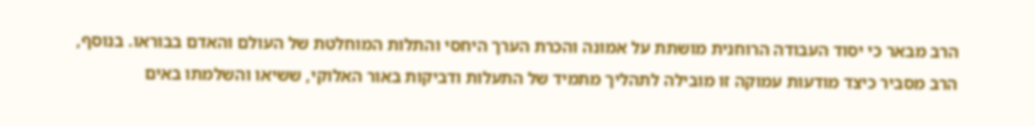הרב מבאר כי יסוד העבודה הרוחנית מושתת על אמונה והכרת הערך היחסי והתלות המוחלטת של העולם והאדם בבוראו. בנוסף, הרב מסביר כיצד מודעות עמוקה זו מובילה לתהליך מתמיד של התעלות ודביקות באור האלוקי, ששיאו והשלמתו באים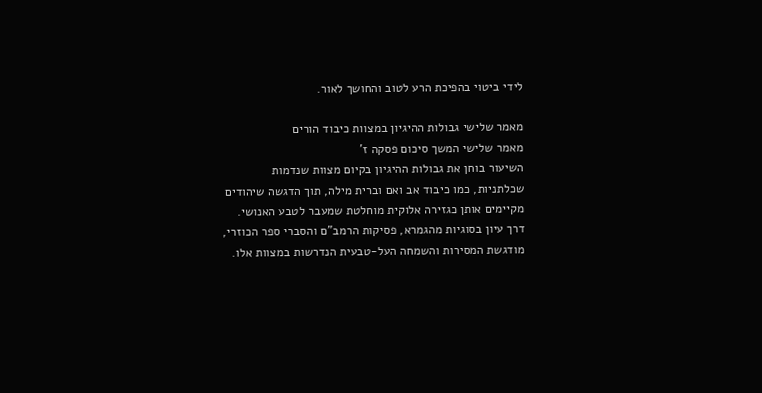לידי ביטוי בהפיכת הרע לטוב והחושך לאור.

מאמר שלישי גבולות ההיגיון במצוות כיבוד הורים
מאמר שלישי המשך סיכום פסקה ז'
השיעור בוחן את גבולות ההיגיון בקיום מצוות שנדמות שכלתניות, כמו כיבוד אב ואם וברית מילה, תוך הדגשה שיהודים מקיימים אותן כגזירה אלוקית מוחלטת שמעבר לטבע האנושי. דרך עיון בסוגיות מהגמרא, פסיקות הרמב"ם והסברי ספר הכוזרי, מודגשת המסירות והשמחה העל-טבעית הנדרשות במצוות אלו.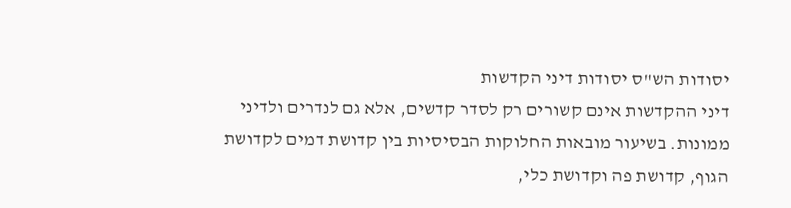יסודות הש"ס יסודות דיני הקדשות
דיני ההקדשות אינם קשורים רק לסדר קדשים, אלא גם לנדרים ולדיני ממונות. בשיעור מובאות החלוקות הבסיסיות בין קדושת דמים לקדושת הגוף, קדושת פה וקדושת כלי,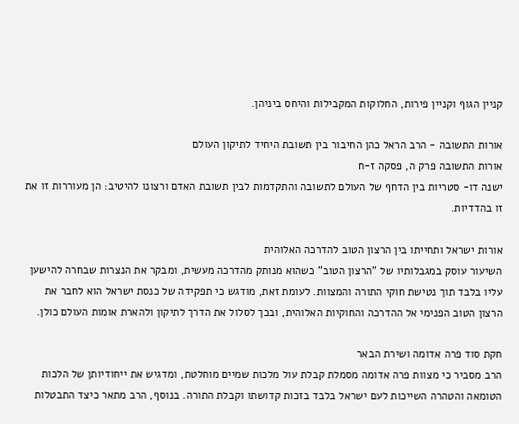קניין הגוף וקניין פירות, החלוקות המקבילות והיחס ביניהן.

אורות התשובה - הרב הראל כהן החיבור בין תשובת היחיד לתיקון העולם
אורות התשובה פרק ה, פסקה ז-ח
ישנה דו- סטריות בין הדחף של העולם לתשובה והתקדמות לבין תשובת האדם ורצונו להיטיב: הן מעוררות זו את זו בהדדיות.

אורות ישראל ותחייתו בין הרצון הטוב להדרכה האלוהית
השיעור עוסק במגבלותיו של "הרצון הטוב" כשהוא מנותק מהדרכה מעשית, ומבקר את הנצרות שבחרה להישען עליו בלבד תוך נטישת חוקי התורה והמצוות. לעומת זאת, מודגש כי תפקידה של כנסת ישראל הוא לחבר את הרצון הטוב הפנימי אל ההדרכה והחוקיות האלוהית, ובכך לסלול את הדרך לתיקון ולהארת אומות העולם כולן.

חקת סוד פרה אדומה ושירת הבאר
הרב מסביר כי מצוות פרה אדומה מסמלת קבלת עול מלכות שמיים מוחלטת, ומדגיש את ייחודיותן של הלכות הטומאה והטהרה השייכות לעם ישראל בלבד בזכות קדושתו וקבלת התורה. בנוסף, הרב מתאר כיצד התבטלות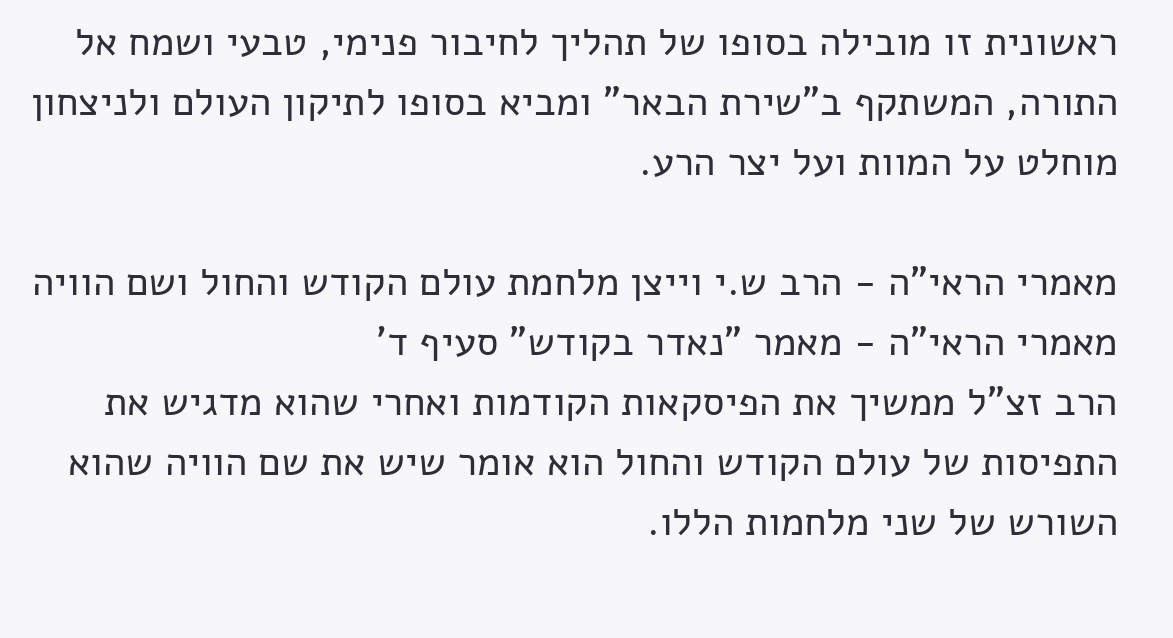ראשונית זו מובילה בסופו של תהליך לחיבור פנימי, טבעי ושמח אל התורה, המשתקף ב"שירת הבאר" ומביא בסופו לתיקון העולם ולניצחון מוחלט על המוות ועל יצר הרע.

מאמרי הראי"ה - הרב ש.י וייצן מלחמת עולם הקודש והחול ושם הוויה
מאמרי הראי"ה - מאמר "נאדר בקודש" סעיף ד'
הרב זצ"ל ממשיך את הפיסקאות הקודמות ואחרי שהוא מדגיש את התפיסות של עולם הקודש והחול הוא אומר שיש את שם הוויה שהוא השורש של שני מלחמות הללו.